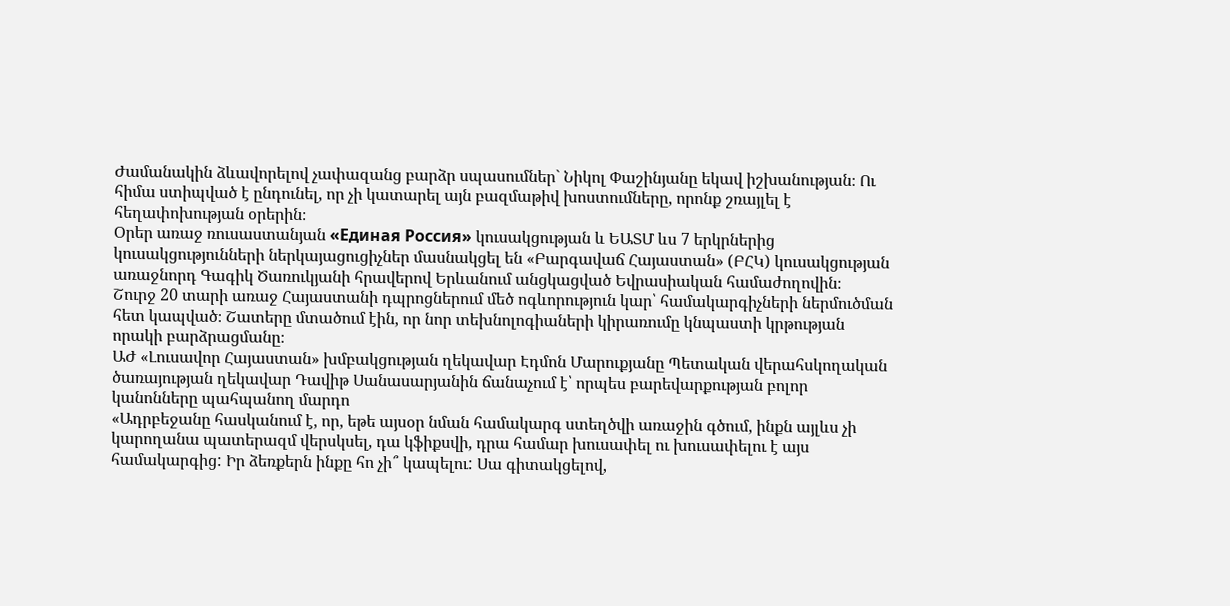Ժամանակին ձևավորելով չափազանց բարձր սպասումներ` Նիկոլ Փաշինյանը եկավ իշխանության։ Ու հիմա ստիպված է ընդունել, որ չի կատարել այն բազմաթիվ խոստումները, որոնք շռայլել է հեղափոխության օրերին։
Օրեր առաջ ռուսաստանյան «Единая Россия» կուսակցության և ԵԱՏՄ ևս 7 երկրներից կուսակցությունների ներկայացուցիչներ մասնակցել են «Բարգավաճ Հայաստան» (ԲՀԿ) կուսակցության առաջնորդ Գագիկ Ծառուկյանի հրավերով Երևանում անցկացված Եվրասիական համաժողովին։
Շուրջ 20 տարի առաջ Հայաստանի դպրոցներում մեծ ոգևորություն կար՝ համակարգիչների ներմուծման հետ կապված։ Շատերը մտածում էին, որ նոր տեխնոլոգիաների կիրառումը կնպաստի կրթության որակի բարձրացմանը։
ԱԺ «Լուսավոր Հայաստան» խմբակցության ղեկավար Էդմոն Մարուքյանը Պետական վերահսկողական ծառայության ղեկավար Դավիթ Սանասարյանին ճանաչում է՝ որպես բարեվարքության բոլոր կանոնները պահպանող մարդո
«Ադրբեջանը հասկանում է, որ, եթե այսօր նման համակարգ ստեղծվի առաջին գծում, ինքն այլևս չի կարողանա պատերազմ վերսկսել, դա կֆիքսվի, դրա համար խուսափել ու խուսափելու է այս համակարգից: Իր ձեռքերն ինքը հո չի՞ կապելու: Սա գիտակցելով,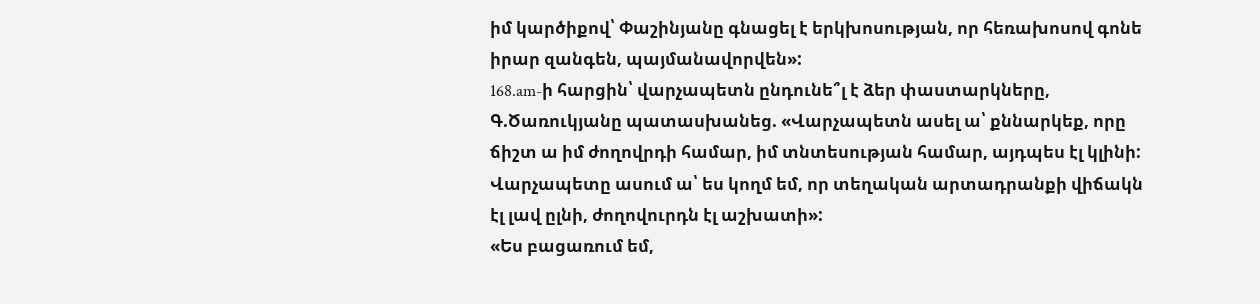իմ կարծիքով՝ Փաշինյանը գնացել է երկխոսության, որ հեռախոսով գոնե իրար զանգեն, պայմանավորվեն»:
168.am-ի հարցին՝ վարչապետն ընդունե՞լ է ձեր փաստարկները, Գ.Ծառուկյանը պատասխանեց. «Վարչապետն ասել ա՝ քննարկեք, որը ճիշտ ա իմ ժողովրդի համար, իմ տնտեսության համար, այդպես էլ կլինի: Վարչապետը ասում ա՝ ես կողմ եմ, որ տեղական արտադրանքի վիճակն էլ լավ ըլնի, ժողովուրդն էլ աշխատի»:
«Ես բացառում եմ,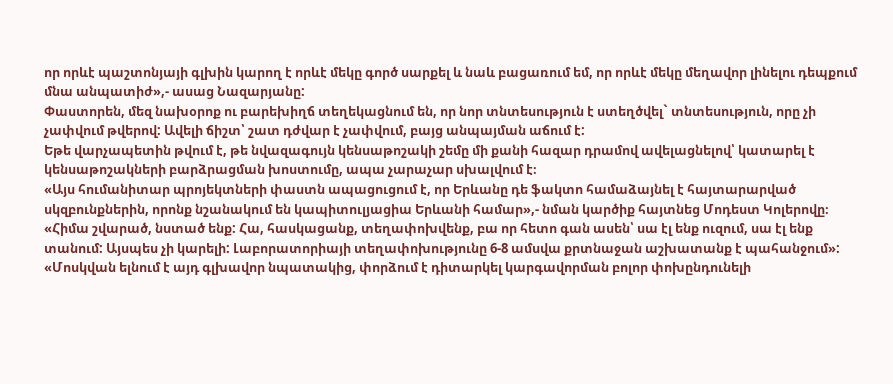որ որևէ պաշտոնյայի գլխին կարող է որևէ մեկը գործ սարքել և նաև բացառում եմ, որ որևէ մեկը մեղավոր լինելու դեպքում մնա անպատիժ»,- ասաց Նազարյանը:
Փաստորեն, մեզ նախօրոք ու բարեխիղճ տեղեկացնում են, որ նոր տնտեսություն է ստեղծվել` տնտեսություն, որը չի չափվում թվերով: Ավելի ճիշտ՝ շատ դժվար է չափվում, բայց անպայման աճում է:
Եթե վարչապետին թվում է, թե նվազագույն կենսաթոշակի շեմը մի քանի հազար դրամով ավելացնելով՝ կատարել է կենսաթոշակների բարձրացման խոստումը, ապա չարաչար սխալվում է։
«Այս հումանիտար պրոյեկտների փաստն ապացուցում է, որ Երևանը դե ֆակտո համաձայնել է հայտարարված սկզբունքներին, որոնք նշանակում են կապիտուլյացիա Երևանի համար»,- նման կարծիք հայտնեց Մոդեստ Կոլերովը։
«Հիմա շվարած, նստած ենք: Հա, հասկացանք, տեղափոխվենք, բա որ հետո գան ասեն՝ սա էլ ենք ուզում, սա էլ ենք տանում: Այսպես չի կարելի: Լաբորատորիայի տեղափոխությունը 6-8 ամսվա քրտնաջան աշխատանք է պահանջում»:
«Մոսկվան ելնում է այդ գլխավոր նպատակից, փորձում է դիտարկել կարգավորման բոլոր փոխընդունելի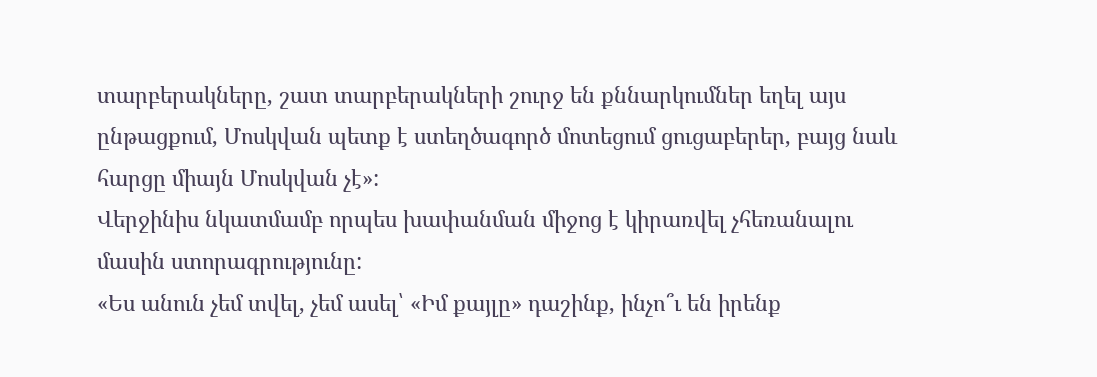տարբերակները, շատ տարբերակների շուրջ են քննարկումներ եղել այս ընթացքում, Մոսկվան պետք է ստեղծագործ մոտեցում ցուցաբերեր, բայց նաև հարցը միայն Մոսկվան չէ»:
Վերջինիս նկատմամբ որպես խափանման միջոց է կիրառվել չհեռանալու մասին ստորագրությունը:
«Ես անուն չեմ տվել, չեմ ասել՝ «Իմ քայլը» դաշինք, ինչո՞ւ են իրենք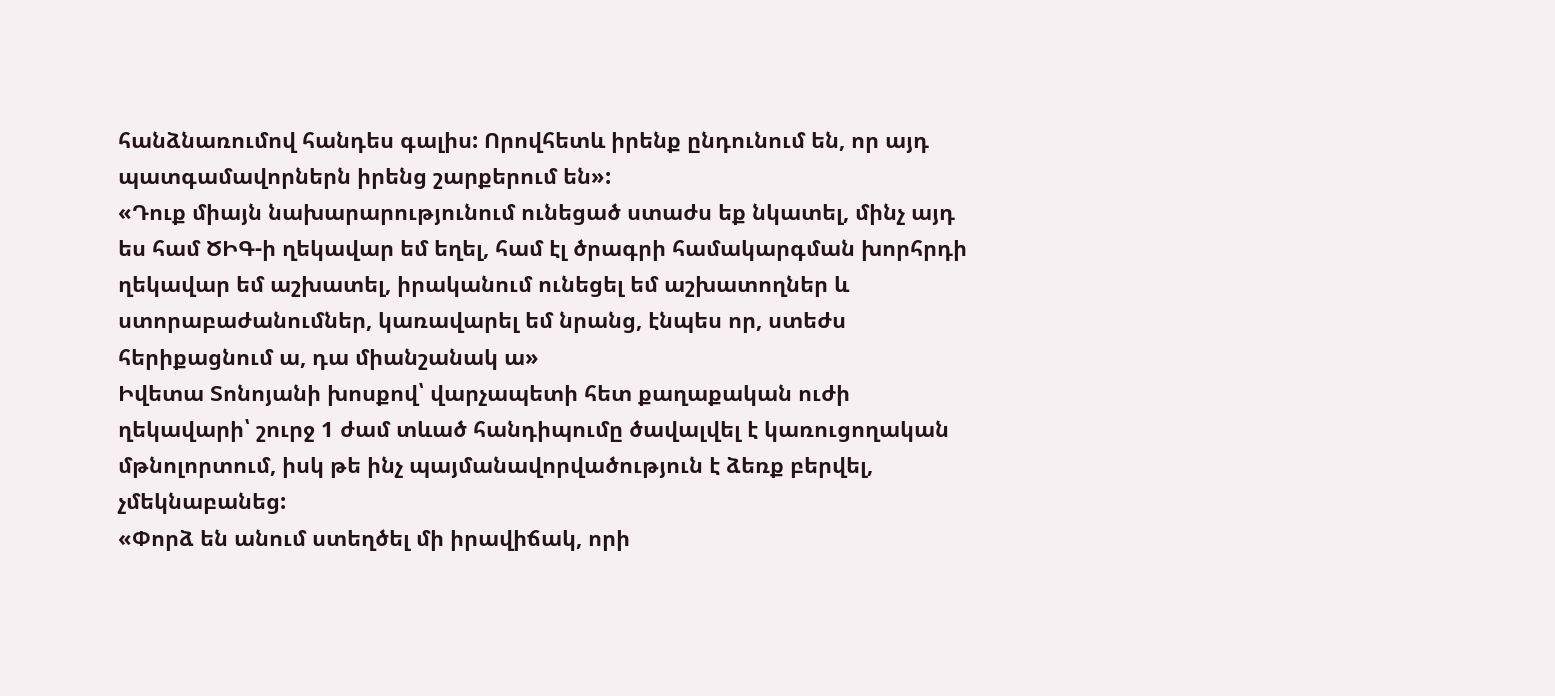հանձնառումով հանդես գալիս: Որովհետև իրենք ընդունում են, որ այդ պատգամավորներն իրենց շարքերում են»:
«Դուք միայն նախարարությունում ունեցած ստաժս եք նկատել, մինչ այդ ես համ ԾԻԳ-ի ղեկավար եմ եղել, համ էլ ծրագրի համակարգման խորհրդի ղեկավար եմ աշխատել, իրականում ունեցել եմ աշխատողներ և ստորաբաժանումներ, կառավարել եմ նրանց, էնպես որ, ստեժս հերիքացնում ա, դա միանշանակ ա»
Իվետա Տոնոյանի խոսքով՝ վարչապետի հետ քաղաքական ուժի ղեկավարի՝ շուրջ 1 ժամ տևած հանդիպումը ծավալվել է կառուցողական մթնոլորտում, իսկ թե ինչ պայմանավորվածություն է ձեռք բերվել, չմեկնաբանեց:
«Փորձ են անում ստեղծել մի իրավիճակ, որի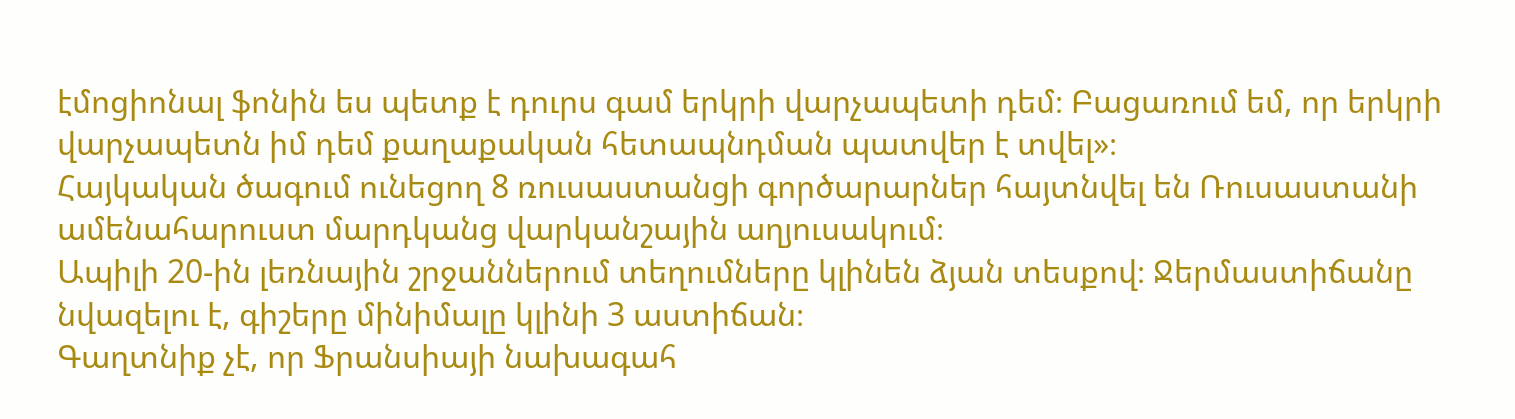էմոցիոնալ ֆոնին ես պետք է դուրս գամ երկրի վարչապետի դեմ։ Բացառում եմ, որ երկրի վարչապետն իմ դեմ քաղաքական հետապնդման պատվեր է տվել»։
Հայկական ծագում ունեցող 8 ռուսաստանցի գործարարներ հայտնվել են Ռուսաստանի ամենահարուստ մարդկանց վարկանշային աղյուսակում։
Ապիլի 20-ին լեռնային շրջաններում տեղումները կլինեն ձյան տեսքով։ Ջերմաստիճանը նվազելու է, գիշերը մինիմալը կլինի 3 աստիճան։
Գաղտնիք չէ, որ Ֆրանսիայի նախագահ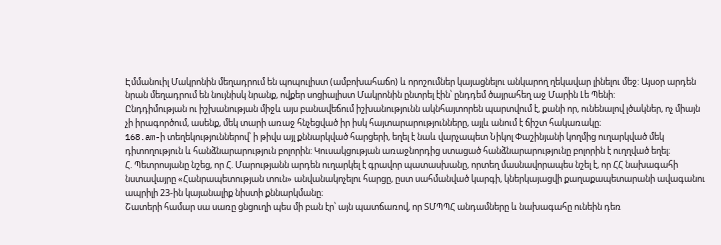Էմմանուիլ Մակրոնին մեղադրում են պոպուլիստ (ամբոխահաճո) և որոշումներ կայացնելու անկարող ղեկավար լինելու մեջ: Այսօր արդեն նրան մեղադրում են նույնիսկ նրանք, ովքեր սոցիալիստ Մակրոնին ընտրել էին՝ ընդդեմ ծայրահեղ աջ Մարին Լե Պենի:
Ընդդիմության ու իշխանության միջև այս բանավեճում իշխանությունն ակնհայտորեն պարտվում է, քանի որ, ունենալով լծակներ, ոչ միայն չի իրագործում, ասենք, մեկ տարի առաջ հնչեցված իր իսկ հայտարարությունները, այլև անում է ճիշտ հակառակը։
168.am-ի տեղեկություններով՝ ի թիվս այլ քննարկված հարցերի, եղել է նաև վարչապետ Նիկոլ Փաշինյանի կողմից ուղարկված մեկ դիտողություն և հանձնարարություն բոլորին: Կուսակցության առաջնորդից ստացած հանձնարարությունը բոլորին է ուղղված եղել։
Հ. Պետրոսյանը նշեց, որ Հ. Մարությանն արդեն ուղարկել է գրավոր պատասխանը, որտեղ մասնավորապես նշել է, որ ՀՀ նախագահի նստավայրը «Հանրապետության տուն» անվանակոչելու հարցը, ըստ սահմանված կարգի, կներկայացվի քաղաքապետարանի ավագանու ապրիլի 23-ին կայանալիք նիստի քննարկմանը։
Շատերի համար սա սառը ցնցուղի պես մի բան էր՝ այն պատճառով, որ ՏՄՊՊՀ անդամները և նախագահը ունեին դեռ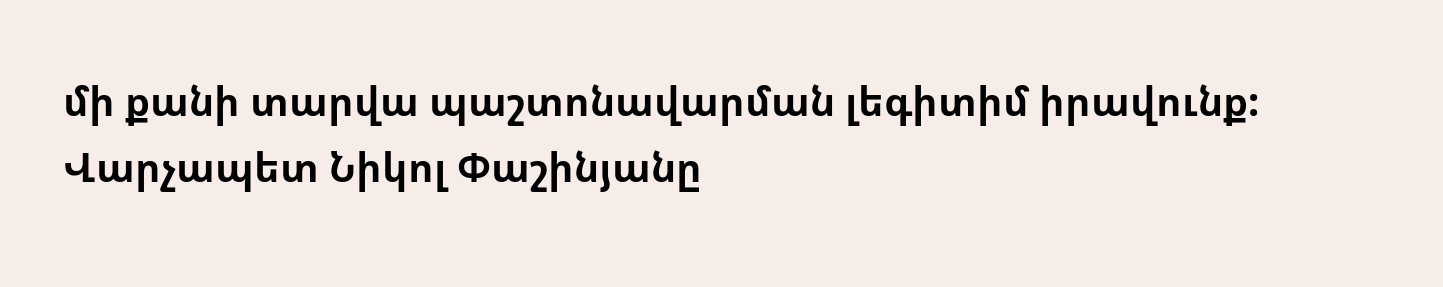մի քանի տարվա պաշտոնավարման լեգիտիմ իրավունք: Վարչապետ Նիկոլ Փաշինյանը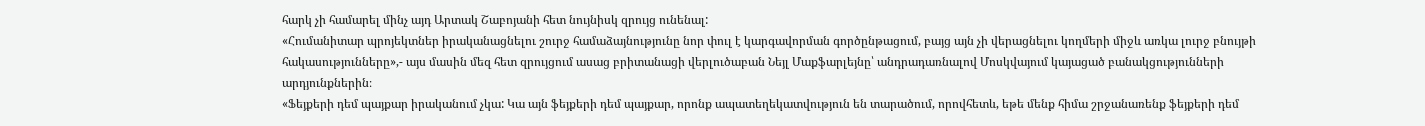հարկ չի համարել մինչ այդ Արտակ Շաբոյանի հետ նույնիսկ զրույց ունենալ:
«Հումանիտար պրոյեկտներ իրականացնելու շուրջ համաձայնությունը նոր փուլ է կարգավորման գործընթացում, բայց այն չի վերացնելու կողմերի միջև առկա լուրջ բնույթի հակասությունները»,- այս մասին մեզ հետ զրույցում ասաց բրիտանացի վերլուծաբան Նեյլ Մաքֆարլեյնը՝ անդրադառնալով Մոսկվայում կայացած բանակցությունների արդյունքներին։
«Ֆեյքերի դեմ պայքար իրականում չկա: Կա այն ֆեյքերի դեմ պայքար, որոնք ապատեղեկատվություն են տարածում, որովհետև, եթե մենք հիմա շրջանառենք ֆեյքերի դեմ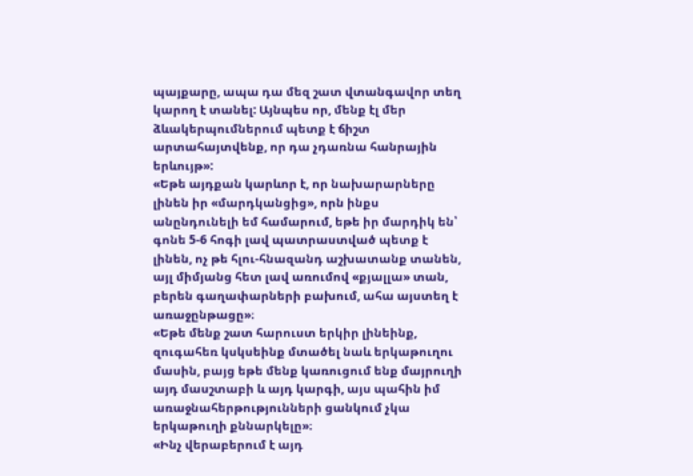պայքարը, ապա դա մեզ շատ վտանգավոր տեղ կարող է տանել: Այնպես որ, մենք էլ մեր ձևակերպումներում պետք է ճիշտ արտահայտվենք, որ դա չդառնա հանրային երևույթ»:
«Եթե այդքան կարևոր է, որ նախարարները լինեն իր «մարդկանցից», որն ինքս անընդունելի եմ համարում, եթե իր մարդիկ են՝ գոնե 5-6 հոգի լավ պատրաստված պետք է լինեն, ոչ թե հլու-հնազանդ աշխատանք տանեն, այլ միմյանց հետ լավ առումով «քյալլա» տան, բերեն գաղափարների բախում, ահա այստեղ է առաջընթացը»։
«Եթե մենք շատ հարուստ երկիր լինեինք, զուգահեռ կսկսեինք մտածել նաև երկաթուղու մասին, բայց եթե մենք կառուցում ենք մայրուղի այդ մասշտաբի և այդ կարգի, այս պահին իմ առաջնահերթությունների ցանկում չկա երկաթուղի քննարկելը»։
«Ինչ վերաբերում է այդ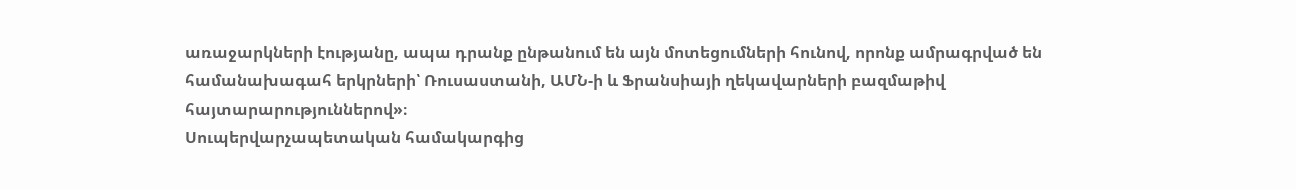առաջարկների էությանը, ապա դրանք ընթանում են այն մոտեցումների հունով, որոնք ամրագրված են համանախագահ երկրների՝ Ռուսաստանի, ԱՄՆ-ի և Ֆրանսիայի ղեկավարների բազմաթիվ հայտարարություններով»։
Սուպերվարչապետական համակարգից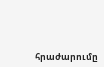հրաժարումը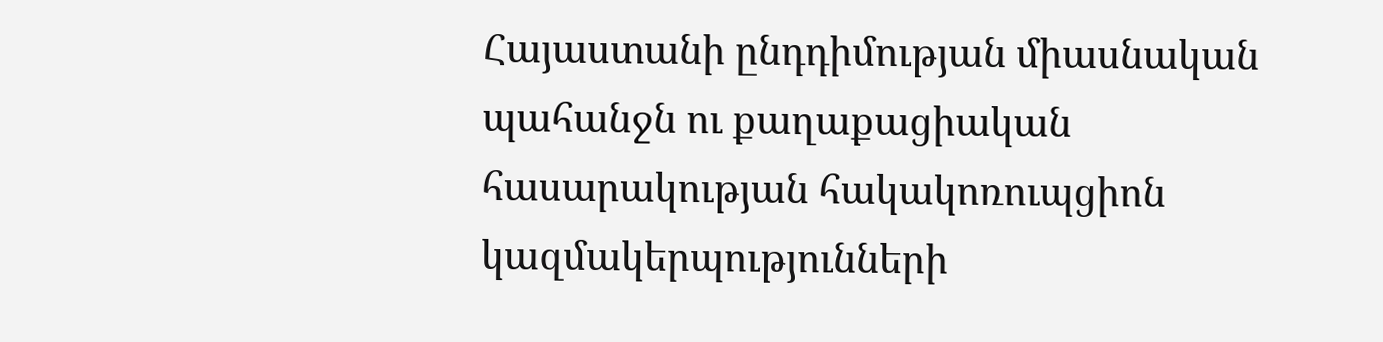Հայաստանի ընդդիմության միասնական պահանջն ու քաղաքացիական հասարակության հակակոռուպցիոն կազմակերպությունների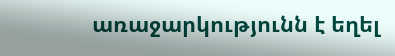առաջարկությունն է եղել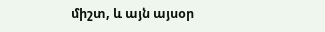միշտ, և այն այսօր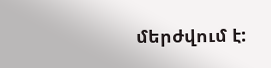մերժվում է: